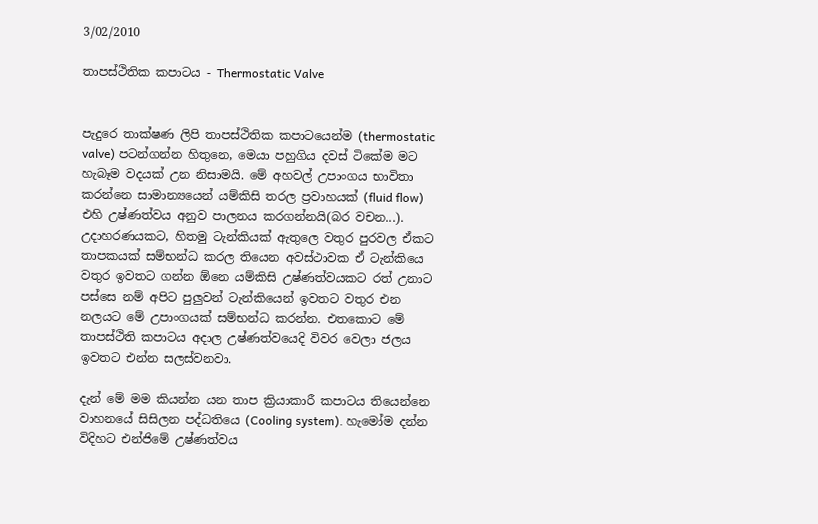3/02/2010

තාපස්ථිතික කපාටය - Thermostatic Valve


පැදුරෙ තාක්ෂණ ලිපි තාපස්ථිතික කපාටයෙන්ම (thermostatic valve) පටන්ගන්න හිතුනෙ, මෙයා පහුගිය දවස් ටිකේම මට හැබෑම වදයක් උන නිසාමයි. මේ අහවල් උපාංගය භාවිතා කරන්නෙ සාමාන්‍යයෙන් යම්කිසි තරල ප්‍රවාහයක් (fluid flow) එහි උෂ්ණත්වය අනුව පාලනය කරගන්නයි(බර වචන...). උදාහරණයකට, හිතමු ටැන්කියක් ඇතුලෙ වතුර පුරවල ඒකට තාපකයක් සම්භන්ධ කරල තියෙන අවස්ථාවක ඒ ටැන්කියෙ වතුර ඉවතට ගන්න ඕනෙ යම්කිසි උෂ්ණත්වයකට රත් උනාට පස්සෙ නම් අපිට පුලුවන් ටැන්කියෙන් ඉවතට වතුර එන නලයට මේ උපාංගයක් සම්භන්ධ කරන්න. එතකොට මේ තාපස්ථිති කපාටය අදාල උෂ්ණත්වයෙදි විවර වෙලා ජලය ඉවතට එන්න සලස්වනවා.

දැන් මේ මම කියන්න යන තාප ක්‍රියාකාරී කපාටය තියෙන්නෙ වාහනයේ සිසිලන පද්ධතියෙ (Cooling system). හැමෝම දන්න විදිහට එන්ජිමේ උෂ්ණත්වය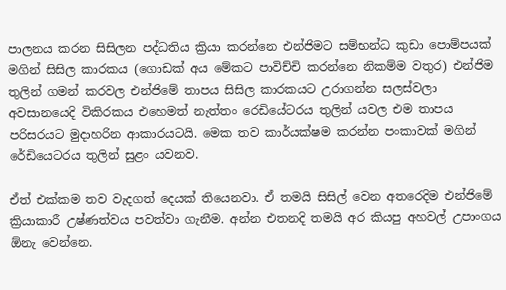පාලනය කරන සිසිලන පද්ධතිය ක්‍රියා කරන්නෙ එන්ජිමට සම්භන්ධ කුඩා පොම්පයක් මගින් සිසිල කාරකය (ගොඩක් අය මේකට පාවිච්චි කරන්නෙ නිකම්ම වතුර) එන්ජිම තුලින් ගමන් කරවල එන්ජිමේ තාපය සිසිල කාරකයට උරාගන්න සලස්වලා අවසානයෙදි විකිරකය එහෙමත් නැත්තං රෙඩියේටරය තුලින් යවල එම තාපය පරිසරයට මුදාහරින ආකාරයටයි. මෙක තව කාර්යක්ෂම කරන්න පංකාවක් මගින් රේඩියෙටරය තුලින් සුළං යවනව.

ඒත් එක්කම තව වැදගත් දෙයක් තියෙනවා. ඒ තමයි සිසිල් වෙන අතරෙදිම එන්ජිමේ ක්‍රියාකාරී උෂ්ණත්වය පවත්වා ගැනීම. අන්න එතනදි තමයි අර කියපු අහවල් උපාංගය ඕනැ වෙන්නෙ.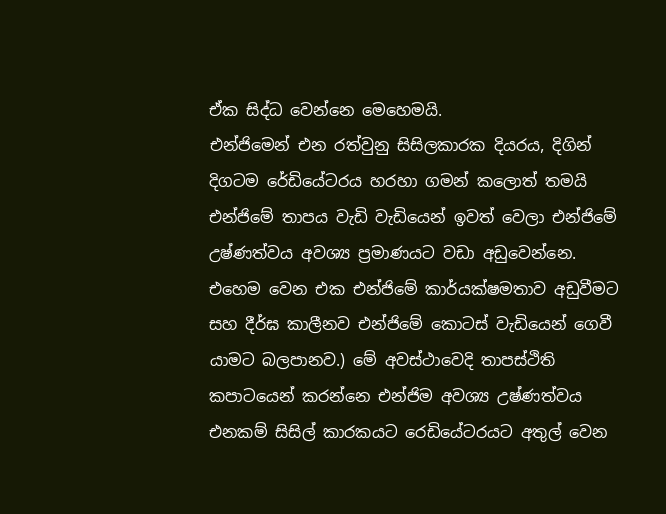ඒක සිද්ධ වෙන්නෙ මෙහෙමයි.
එන්ජිමෙන් එන රත්වුනු සිසිලකාරක දියරය, දිගින් දිගටම රේඩියේටරය හරහා ගමන් කලොත් තමයි එන්ජිමේ තාපය වැඩි වැඩියෙන් ඉවත් වෙලා එන්ජිමේ උෂ්ණත්වය අවශ්‍ය ප්‍රමාණයට වඩා අඩුවෙන්නෙ. එහෙම වෙන එක එන්ජිමේ කාර්යක්ෂමතාව අඩුවීමට සහ දීර්ඝ කාලීනව එන්ජිමේ කොටස් වැඩියෙන් ගෙවී යාමට බලපානව.) මේ අවස්ථාවෙදි තාපස්ථිති කපාටයෙන් කරන්නෙ එන්ජිම අවශ්‍ය උෂ්ණත්වය එනකම් සිසිල් කාරකයට රෙඩියේටරයට අතුල් වෙන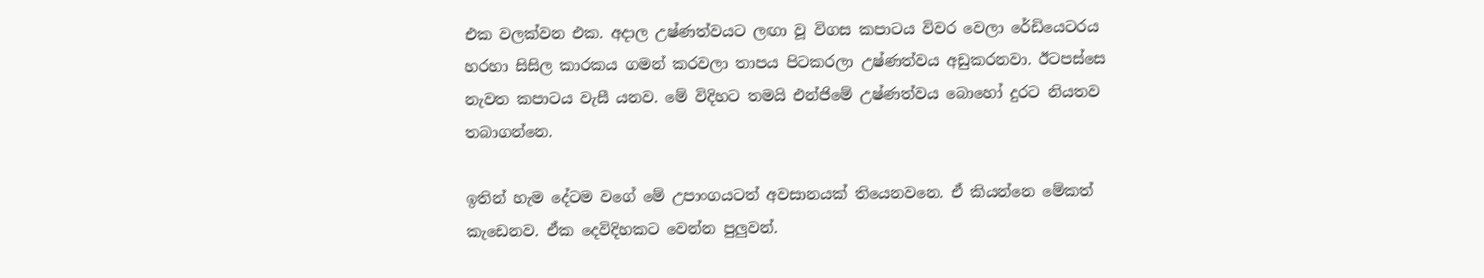එක වලක්වන එක. අදාල උෂ්ණත්වයට ලඟා වූ විගස කපාටය විවර වෙලා රේඩියෙටරය හරහා සිසිල කාරකය ගමන් කරවලා තාපය පිටකරලා උෂ්ණත්වය අඩුකරනවා. ඊටපස්සෙ නැවත කපාටය වැසී යනව. මේ විදිහට තමයි එන්ජිමේ උෂ්ණත්වය බොහෝ දුරට නියතව තබාගන්නෙ.

ඉතින් හැම දේටම වගේ මේ උපාංගයටත් අවසානයක් තියෙනවනෙ. ඒ කියන්නෙ මේකත් කැඩෙනව. ඒක දෙවිදිහකට වෙන්න පුලුවන්.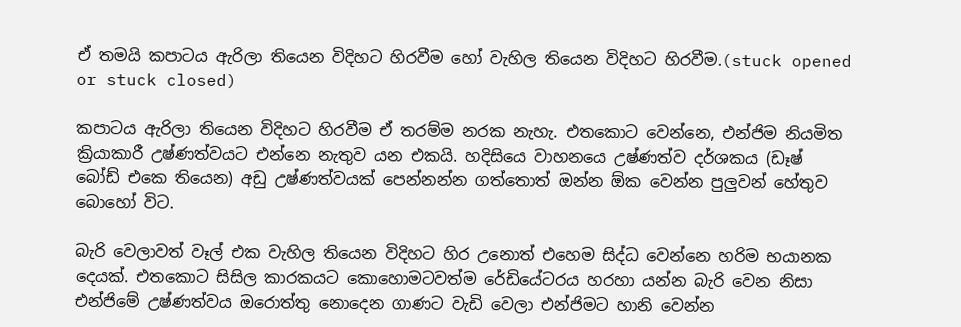ඒ තමයි කපාටය ඇරිලා තියෙන විදිහට හිරවීම හෝ වැහිල තියෙන විදිහට හිරවීම.(stuck opened or stuck closed)

කපාටය ඇරිලා තියෙන විදිහට හිරවීම ඒ තරම්ම නරක නැහැ. එතකොට වෙන්නෙ, එන්ජිම නියමිත ක්‍රියාකාරී උෂ්ණත්වයට එන්නෙ නැතුව යන එකයි. හදිසියෙ වාහනයෙ උෂ්ණත්ව දර්ශකය (ඩෑෂ් බෝඩ් එකෙ තියෙන) අඩු උෂ්ණත්වයක් පෙන්නන්න ගත්තොත් ඔන්න ඕක වෙන්න පුලුවන් හේතුව බොහෝ විට.

බැරි වෙලාවත් වෑල් එක වැහිල තියෙන විදිහට හිර උනොත් එහෙම සිද්ධ වෙන්නෙ හරිම භයානක දෙයක්. එතකොට සිසිල කාරකයට කොහොමටවත්ම රේඩියේටරය හරහා යන්න බැරි වෙන නිසා එන්ජිමේ උෂ්ණත්වය ඔරොත්තු නොදෙන ගාණට වැඩි වෙලා එන්ජිමට හානි වෙන්න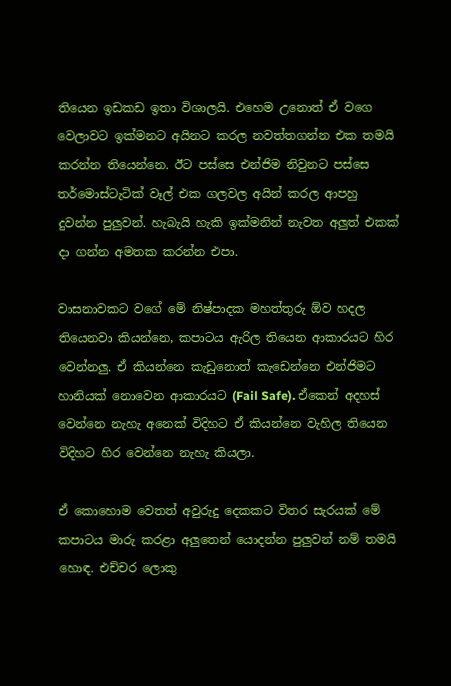තියෙන ඉඩකඩ ඉතා විශාලයි. එහෙම උනොත් ඒ වගෙ වෙලාවට ඉක්මනට අයිනට කරල නවත්තගන්න එක තමයි කරන්න තියෙන්නෙ. ඊට පස්සෙ එන්ජිම නිවුනට පස්සෙ තර්මොස්ටැටික් වෑල් එක ගලවල අයින් කරල ආපහු දුවන්න පුලුවන්. හැබැයි හැකි ඉක්මනින් නැවත අලුත් එකක් දා ගන්න අමතක කරන්න එපා.

වාසනාවකට වගේ මේ නිෂ්පාදක මහත්තුරු ඕව හදල තියෙනවා කියන්නෙ, කපාටය ඇරිල තියෙන ආකාරයට හිර වෙන්නලු. ඒ කියන්නෙ කැඩුනොත් කැඩෙන්නෙ එන්ජිමට හානියක් නොවෙන ආකාරයට (Fail Safe). ඒකෙන් අදහස් වෙන්නෙ නැහැ අනෙක් විදිහට ඒ කියන්නෙ වැහිල තියෙන විදිහට හිර වෙන්නෙ නැහැ කියලා.

ඒ කොහොම වෙතත් අවුරුදු දෙකකට විතර සැරයක් මේ කපාටය මාරු කරළා අලුතෙන් යොදන්න පුලුවන් නම් තමයි හොඳ. එච්චර ලොකු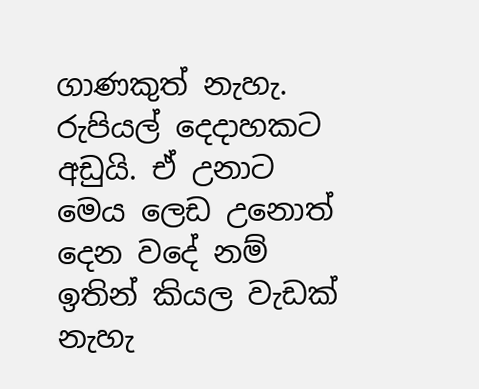ගාණකුත් නැහැ. රුපියල් දෙදාහකට අඩුයි. ඒ උනාට මෙය ලෙඩ උනොත් දෙන වදේ නම් ඉතින් කියල වැඩක් නැහැ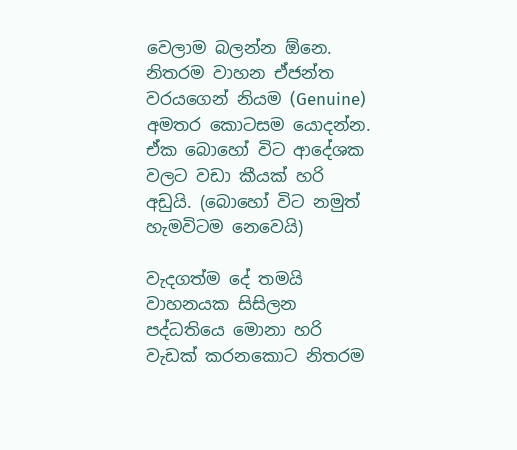වෙලාම බලන්න ඕනෙ. නිතරම වාහන ඒජන්ත වරයගෙන් නියම (Genuine) අමතර කොටසම යොදන්න. ඒක බොහෝ විට ආදේශක වලට වඩා කීයක් හරි අඩුයි. (බොහෝ විට නමුත් හැමවිටම නෙවෙයි)

වැදගත්ම දේ තමයි වාහනයක සිසිලන පද්ධතියෙ මොනා හරි වැඩක් කරනකොට නිතරම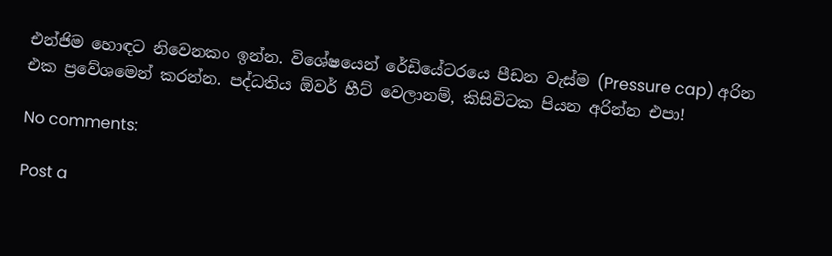එන්ජිම හොඳට නිවෙනකං ඉන්න. විශේෂයෙන් රේඩියේටරයෙ පීඩන වැස්ම (Pressure cap) අරින එක ප්‍රවේශමෙන් කරන්න. පද්ධතිය ඕවර් හීට් වෙලානම්, කිසිවිටක පියන අරින්න එපා!

No comments:

Post a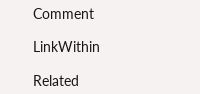Comment

LinkWithin

Related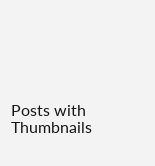Posts with Thumbnails